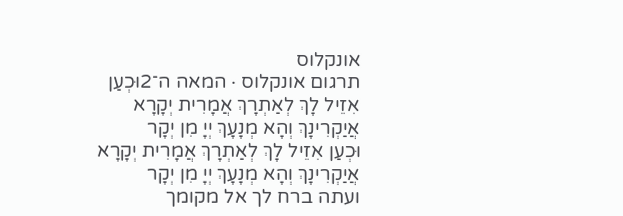אונקלוס
תרגום אונקלוס · המאה ה־2וּכְעַן אִזֵיל לָךְ לְאַתְרָךְ אֲמָרִית יְקָרָא אֲיַקְרִינָךְ וְהָא מְנָעָךְ יְיָ מִן יְקָר
וּכְעַן אִזֵיל לָךְ לְאַתְרָךְ אֲמָרִית יְקָרָא אֲיַקְרִינָךְ וְהָא מְנָעָךְ יְיָ מִן יְקָר
ועתה ברח לך אל מקומך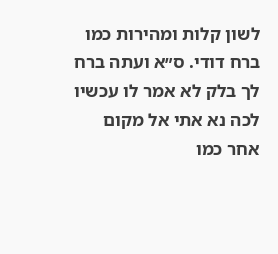לשון קלות ומהירות כמו ברח דודי. ס״א ועתה ברח לך בלק לא אמר לו עכשיו לכה נא אתי אל מקום אחר כמו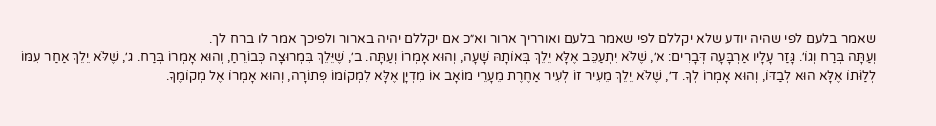שאמר בלעם לפי שהיה יודע שלא יקללם לפי שאמר בלעם ואורריך ארור וא״כ אם יקללם יהיה בארור ולפיכך אמר לו ברח לך.
וְעַתָּה בְּרַח וְגוֹ׳. גָּזַר עָלָיו אַרְבָּעָה דְּבָרִים: א׳, שֶׁלֹּא יִתְעַכֵּב אֶלָּא יֵלֵךְ בְּאוֹתָהּ שָׁעָה, וְהוּא אָמְרוֹ וְעַתָּה. ב׳, שֶׁיֵּלֵךְ בִּמְרוּצָה כְּבוֹרֵחַ, וְהוּא אָמְרוֹ בְּרַח. ג׳, שֶׁלֹּא יֵלֵךְ אַחַר עִמּוֹ לְלַוֹּתוֹ אֶלָּא הוּא לְבַדּוֹ, וְהוּא אָמְרוֹ לְךָ. ד׳, שֶׁלֹּא יֵלֵךְ מֵעִיר זוֹ לְעִיר אַחֶרֶת מֵעָרֵי מוֹאָב אוֹ מִדְיָן אֶלָּא לִמְקוֹמוֹ פְּתוֹרָה, וְהוּא אָמְרוֹ אֶל מְקוֹמֶךָ.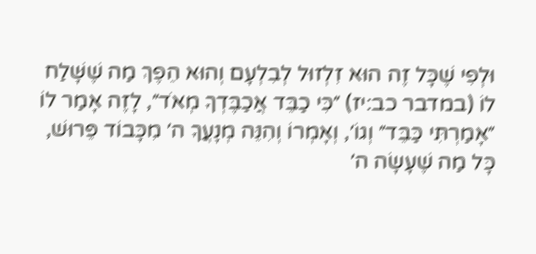וּלְפִי שֶׁכָּל זֶה הוּא זִלְזוּל לְבִלְעָם וְהוּא הֵפֶךְ מַה שֶׁשָּׁלַח לוֹ (במדבר כב:יז) ״כִּי כַבֵּד אֲכַבֶּדְךָ מְאֹד״, לָזֶה אָמַר לוֹ ״אָמַרְתִּי כַּבֵּד״ וְגוֹ׳, וְאָמְרוֹ וְהִנֵּה מְנָעֲךָ ה׳ מִכָּבוֹד פֵּרוּשׁ, כָּל מַה שֶׁעָשָׂה ה׳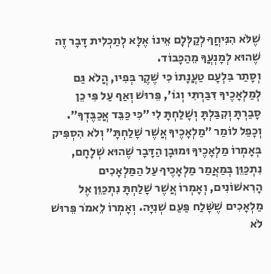שֶׁלֹּא הִנִּיחֲךָ לְקַלְּלָם אֵינוֹ אֶלָּא לְתַכְלִית דָּבָר זֶה שֶׁהוּא לְמָנְעֲךָ מֵהַכָּבוֹד.
וְסָתַר בִּלְעָם טַעֲנָתוֹ כִּי שֶׁקֶר בְּפִיו, הֲלֹא גַּם לְמַלְאָכֶיךָ דִּבַּרְתִּי וְגוֹ׳, פֵּרוּשׁ וְאַף עַל פִּי כֵן סָבַרְתָּ וְקִבַּלְתָּ וְשָׁלַחְתָּ לִי ״כִּי כַּבֵּד אֲכַבֶּדְךָ״. וְכָפַל לוֹמַר ״מַלְאָכֶיךָ אֲשֶׁר שָׁלַחְתָּ״ וְלֹא הִסְפִּיק בְּאָמְרוֹ מַלְאָכֶיךָ וּמוּבָן הַדָּבָר שֶׁהוּא שְׁלָחָם, נִתְכַּוֵּן בְּמַאֲמַר מַלְאָכֶיךָ עַל הַמַּלְאָכִים הָרִאשׁוֹנִים, וְאָמְרוֹ אֲשֶׁר שָׁלַחְתָּ נִתְכַּוֵּן אֶל מַלְאָכִים שֶׁשָּׁלַח פַּעַם שְׁנִיָּה. וְאָמְרוֹ לֵאמֹר פֵּרוּשׁ לֹא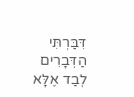דִּבַּרְתִּי הַדְּבָרִים לְבַד אֶלָּא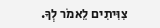צִוִּיתִים לֵאמֹר לְךָ.